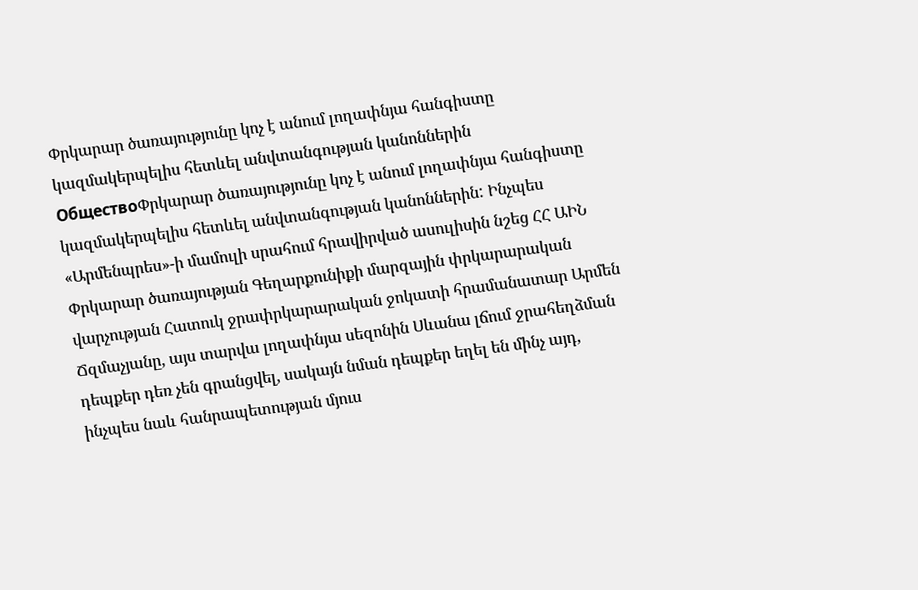Փրկարար ծառայությունը կոչ է անում լողափնյա հանգիստը կազմակերպելիս հետևել անվտանգության կանոններին
ОбществоՓրկարար ծառայությունը կոչ է անում լողափնյա հանգիստը կազմակերպելիս հետևել անվտանգության կանոններին: Ինչպես «Արմենպրես»-ի մամուլի սրահում հրավիրված ասուլիսին նշեց ՀՀ ԱԻՆ Փրկարար ծառայության Գեղարքունիքի մարզային փրկարարական վարչության Հատուկ ջրափրկարարական ջոկատի հրամանատար Արմեն Ճզմաչյանը, այս տարվա լողափնյա սեզոնին Սևանա լճում ջրահեղձման դեպքեր դեռ չեն գրանցվել, սակայն նման դեպքեր եղել են մինչ այդ, ինչպես նաև հանրապետության մյուս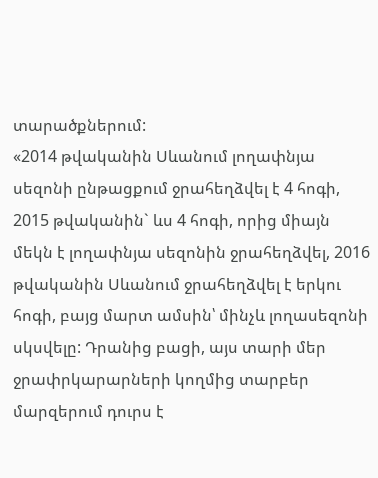տարածքներում:
«2014 թվականին Սևանում լողափնյա սեզոնի ընթացքում ջրահեղձվել է 4 հոգի, 2015 թվականին` ևս 4 հոգի, որից միայն մեկն է լողափնյա սեզոնին ջրահեղձվել, 2016 թվականին Սևանում ջրահեղձվել է երկու հոգի, բայց մարտ ամսին՝ մինչև լողասեզոնի սկսվելը: Դրանից բացի, այս տարի մեր ջրափրկարարների կողմից տարբեր մարզերում դուրս է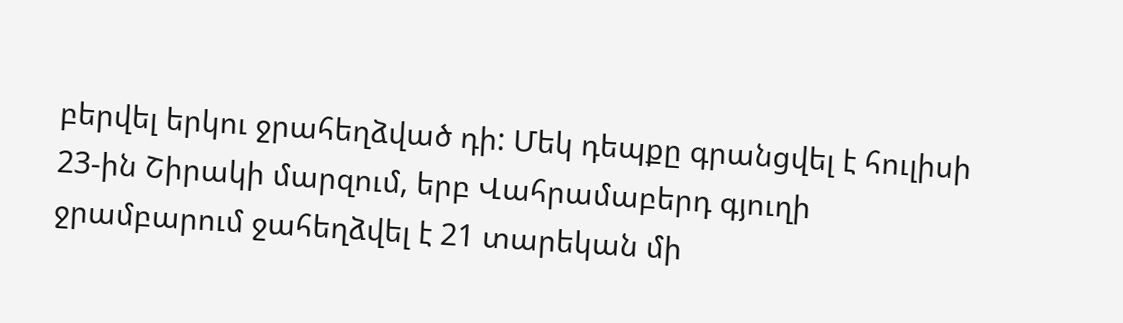բերվել երկու ջրահեղձված դի: Մեկ դեպքը գրանցվել է հուլիսի 23-ին Շիրակի մարզում, երբ Վահրամաբերդ գյուղի ջրամբարում ջահեղձվել է 21 տարեկան մի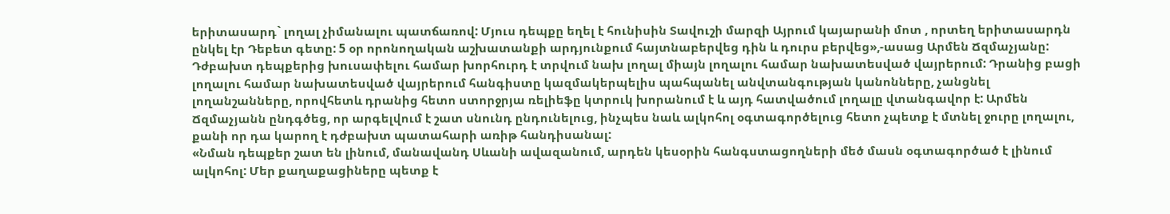երիտասարդ` լողալ չիմանալու պատճառով: Մյուս դեպքը եղել է հունիսին Տավուշի մարզի Այրում կայարանի մոտ , որտեղ երիտասարդն ընկել էր Դեբետ գետը: 5 օր որոնողական աշխատանքի արդյունքում հայտնաբերվեց դին և դուրս բերվեց»,-ասաց Արմեն Ճզմաչյանը:
Դժբախտ դեպքերից խուսափելու համար խորհուրդ է տրվում նախ լողալ միայն լողալու համար նախատեսված վայրերում: Դրանից բացի լողալու համար նախատեսված վայրերում հանգիստը կազմակերպելիս պահպանել անվտանգության կանոնները, չանցնել լողանշանները, որովհետև դրանից հետո ստորջրյա ռելիեֆը կտրուկ խորանում է և այդ հատվածում լողալը վտանգավոր է: Արմեն Ճզմաչյանն ընդգծեց, որ արգելվում է շատ սնունդ ընդունելուց, ինչպես նաև ալկոհոլ օգտագործելուց հետո չպետք է մտնել ջուրը լողալու, քանի որ դա կարող է դժբախտ պատահարի առիթ հանդիսանալ:
«Նման դեպքեր շատ են լինում, մանավանդ Սևանի ավազանում, արդեն կեսօրին հանգստացողների մեծ մասն օգտագործած է լինում ալկոհոլ: Մեր քաղաքացիները պետք է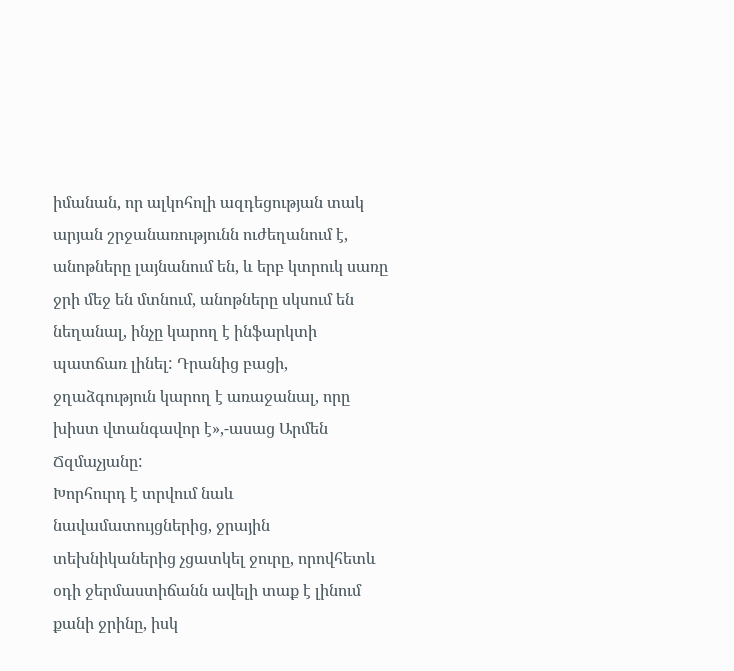իմանան, որ ալկոհոլի ազդեցության տակ արյան շրջանառությունն ուժեղանում է, անոթները լայնանում են, և երբ կտրուկ սառը ջրի մեջ են մտնում, անոթները սկսում են նեղանալ, ինչը կարող է ինֆարկտի պատճառ լինել: Դրանից բացի, ջղաձգություն կարող է առաջանալ, որը խիստ վտանգավոր է»,-ասաց Արմեն Ճզմաչյանը:
Խորհուրդ է տրվում նաև նավամատույցներից, ջրային տեխնիկաներից չցատկել ջուրը, որովհետև օդի ջերմաստիճանն ավելի տաք է լինում քանի ջրինը, իսկ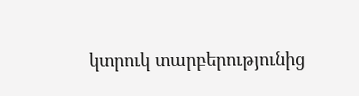կտրուկ տարբերությունից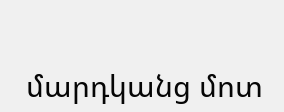մարդկանց մոտ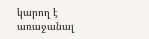կարող է առաջանալ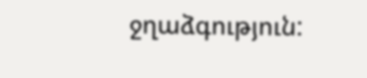ջղաձգություն: